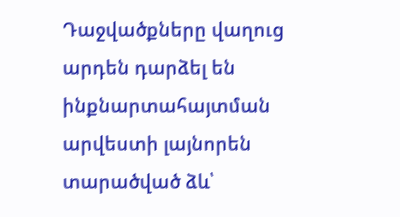Դաջվածքները վաղուց արդեն դարձել են ինքնարտահայտման արվեստի լայնորեն տարածված ձև՝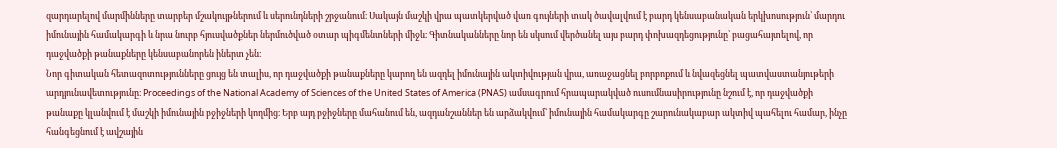զարդարելով մարմինները տարբեր մշակույթներում և սերունդների շրջանում։ Սակայն մաշկի վրա պատկերված վառ գույների տակ ծավալվում է բարդ կենսաբանական երկխոսություն՝ մարդու իմունային համակարգի և նրա նուրբ հյուսվածքներ ներմուծված օտար պիգմենտների միջև։ Գիտնականները նոր են սկսում վերծանել այս բարդ փոխազդեցությունը՝ բացահայտելով, որ դաջվածքի թանաքները կենսաբանորեն իներտ չեն։
Նոր գիտական հետազոտությունները ցույց են տալիս, որ դաջվածքի թանաքները կարող են ազդել իմունային ակտիվության վրա, առաջացնել բորբոքում և նվազեցնել պատվաստանյութերի արդյունավետությունը։ Proceedings of the National Academy of Sciences of the United States of America (PNAS) ամսագրում հրապարակված ուսումնասիրությունը նշում է, որ դաջվածքի թանաքը կլանվում է մաշկի իմունային բջիջների կողմից։ Երբ այդ բջիջները մահանում են, ազդանշաններ են արձակվում՝ իմունային համակարգը շարունակաբար ակտիվ պահելու համար, ինչը հանգեցնում է ավշային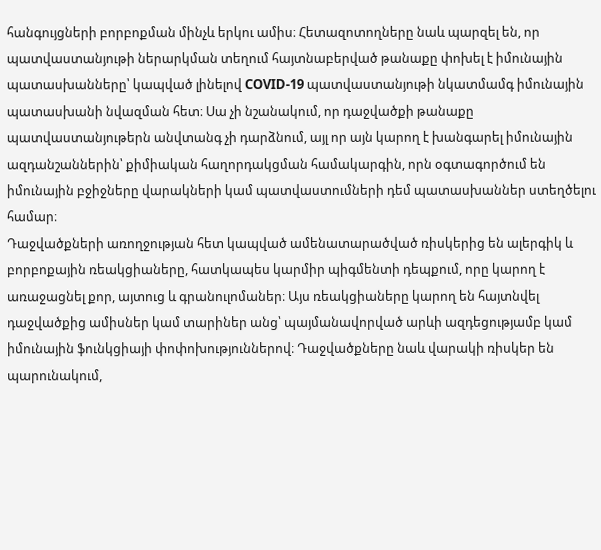հանգույցների բորբոքման մինչև երկու ամիս։ Հետազոտողները նաև պարզել են, որ պատվաստանյութի ներարկման տեղում հայտնաբերված թանաքը փոխել է իմունային պատասխանները՝ կապված լինելով COVID-19 պատվաստանյութի նկատմամգ իմունային պատասխանի նվազման հետ։ Սա չի նշանակում, որ դաջվածքի թանաքը պատվաստանյութերն անվտանգ չի դարձնում, այլ որ այն կարող է խանգարել իմունային ազդանշաններին՝ քիմիական հաղորդակցման համակարգին, որն օգտագործում են իմունային բջիջները վարակների կամ պատվաստումների դեմ պատասխաններ ստեղծելու համար։
Դաջվածքների առողջության հետ կապված ամենատարածված ռիսկերից են ալերգիկ և բորբոքային ռեակցիաները, հատկապես կարմիր պիգմենտի դեպքում, որը կարող է առաջացնել քոր, այտուց և գրանուլոմաներ։ Այս ռեակցիաները կարող են հայտնվել դաջվածքից ամիսներ կամ տարիներ անց՝ պայմանավորված արևի ազդեցությամբ կամ իմունային ֆունկցիայի փոփոխություններով։ Դաջվածքները նաև վարակի ռիսկեր են պարունակում,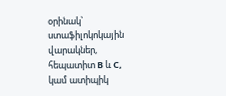օրինակ՝ ստաֆիլոկոկային վարակներ, հեպատիտ B և C, կամ ատիպիկ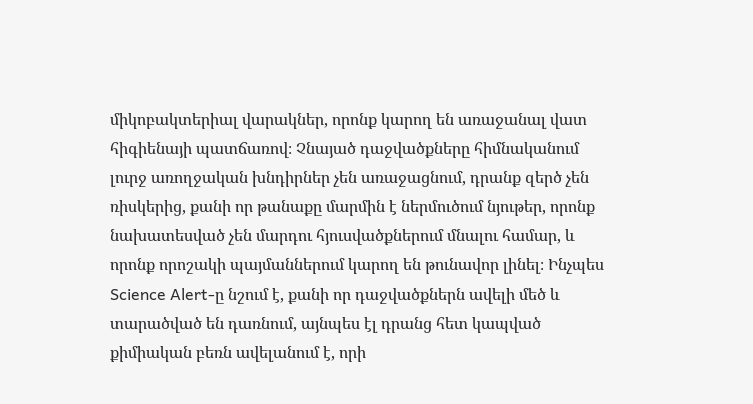միկոբակտերիալ վարակներ, որոնք կարող են առաջանալ վատ հիգիենայի պատճառով։ Չնայած դաջվածքները հիմնականում լուրջ առողջական խնդիրներ չեն առաջացնում, դրանք զերծ չեն ռիսկերից, քանի որ թանաքը մարմին է ներմուծում նյութեր, որոնք նախատեսված չեն մարդու հյուսվածքներում մնալու համար, և որոնք որոշակի պայմաններում կարող են թունավոր լինել։ Ինչպես Science Alert-ը նշում է, քանի որ դաջվածքներն ավելի մեծ և տարածված են դառնում, այնպես էլ դրանց հետ կապված քիմիական բեռն ավելանում է, որի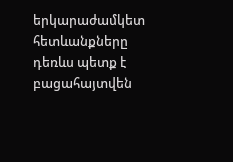երկարաժամկետ հետևանքները դեռևս պետք է բացահայտվեն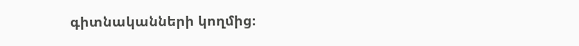գիտնականների կողմից։